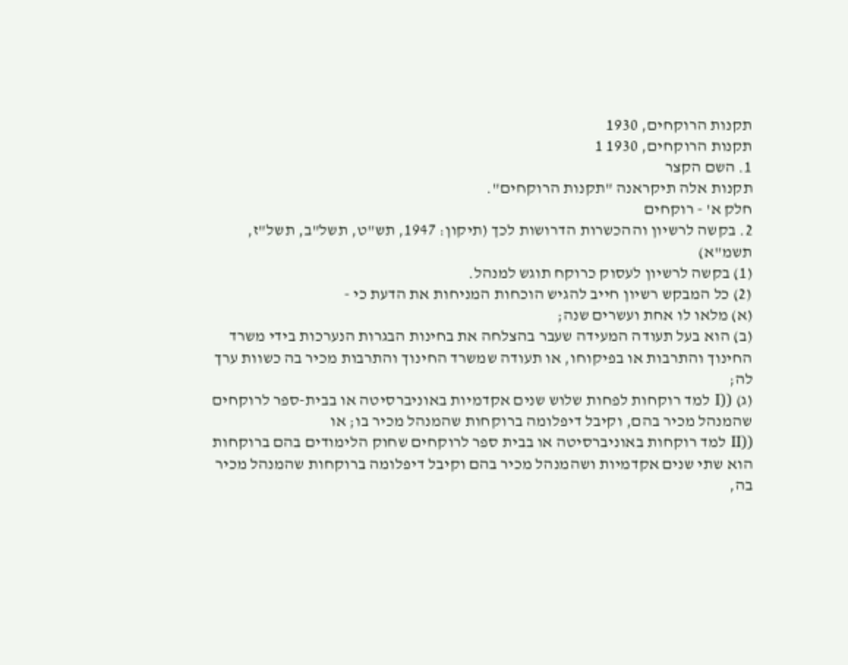תקנות הרוקחים, 1930
תקנות הרוקחים, 1930 1
1. השם הקצר
תקנות אלה תיקראנה "תקנות הרוקחים".
חלק א' - רוקחים
2. בקשה לרשיון וההכשרות הדרושות לכך (תיקון: 1947, תש"ט, תשל"ב, תשל"ז, תשמ"א)
(1) בקשה לרשיון לעסוק כרוקח תוגש למנהל.
(2) כל המבקש רשיון חייב להגיש הוכחות המניחות את הדעת כי -
(א) מלאו לו אחת ועשרים שנה;
(ב) הוא בעל תעודה המעידה שעבר בהצלחה את בחינות הבגרות הנערכות בידי משרד החינוך והתרבות או בפיקוחו, או תעודה שמשרד החינוך והתרבות מכיר בה כשוות ערך לה;
(ג) ((I למד רוקחות לפחות שלוש שנים אקדמיות באוניברסיטה או בבית-ספר לרוקחים שהמנהל מכיר בהם, וקיבל דיפלומה ברוקחות שהמנהל מכיר בו; או
((II למד רוקחות באוניברסיטה או בבית ספר לרוקחים שחוק הלימודים בהם ברוקחות הוא שתי שנים אקדמיות ושהמנהל מכיר בהם וקיבל דיפלומה ברוקחות שהמנהל מכיר בה,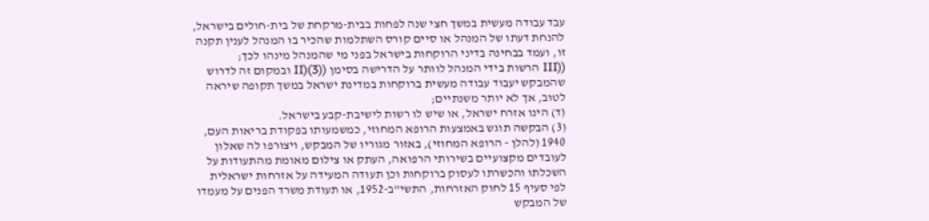עבד עבודה מעשית במשך חצי שנה לפחות בבית-מרקחת של בית-חולים בישראל, להנחת דעתו של המנהל או סיים קורס השתלמות שהכיר בו המנהל לענין תקנה זו, ועמד בבחינה בדיני הרוקחות בישראל בפני מי שהמנהל מינהו לכך;
((III הרשות בידי המנהל לוותר על הדרישה בסימן ((3)(II ובמקום זה לדרוש שהמבקש יעבוד עבודה מעשית ברוקחות במדינת ישראל במשך תקופה שיראה לטוב, אך לא יותר משנתיים;
(ד) הינו אזרח ישראל, או שיש לו רשות לישיבת-קבע בישראל.
(3) הבקשה תוגש באמצעות הרופא המחוזי, כמשמעותו בפקודת בריאות העם, 1940 (להלן - הרופא המחוזי), באזור מגוריו של המבקש, ויצורפו לה שאלון לעובדים מקצועיים בשירותי הרפואה, העתק או צילום מאומת מהתעודות על השכלתו והכשרתו לעסוק ברוקחות וכן תעודה המעידה על אזרחות ישראלית לפי סעיף 15 לחוק האזרחות, התשי"ב-1952, או תעודת משרד הפנים על מעמדו של המבקש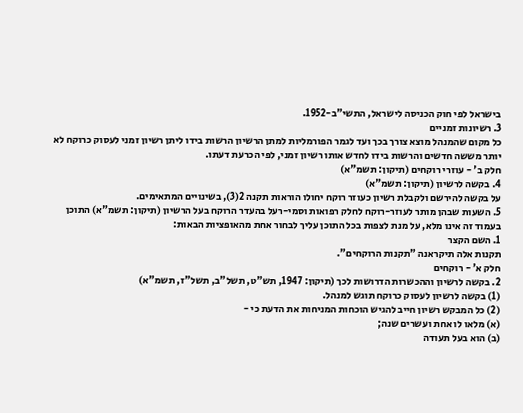בישראל לפי חוק הכניסה לישראל, התשי"ב-1952.
3. רשיונות זמניים
כל מקום שהמנהל מוצא צורך בכך ועד לגמר הפורמליות למתן הרשיון הרשות בידו ליתן רשיון זמני לעסוק כרוקח לא יותר מששה חדשים והרשות בידו לחדש אותו רשיון זמני, לפי הכרעת דעתו.
חלק ב' - עוזרי רוקחים (תיקון: תשמ"א)
4. בקשה לרשיון (תיקון: תשמ"א)
על בקשה להירשם ולקבלת רשיון כעוזר רוקח יחולו הוראות תקנה 2(3), בשינויים המתאימים.
5. השעות שבהן מותר לעוזר-רוקח לחלק רפואות וסמי-רעל בהעדר הרוקח בעל הרשיון (תיקון: תשמ"א) התוכן בעמוד זה אינו מלא, על מנת לצפות בכל התוכן עליך לבחור אחת מהאופציות הבאות:
1. השם הקצר
תקנות אלה תיקראנה "תקנות הרוקחים".
חלק א' - רוקחים
2. בקשה לרשיון וההכשרות הדרושות לכך (תיקון: 1947, תש"ט, תשל"ב, תשל"ז, תשמ"א)
(1) בקשה לרשיון לעסוק כרוקח תוגש למנהל.
(2) כל המבקש רשיון חייב להגיש הוכחות המניחות את הדעת כי -
(א) מלאו לו אחת ועשרים שנה;
(ב) הוא בעל תעודה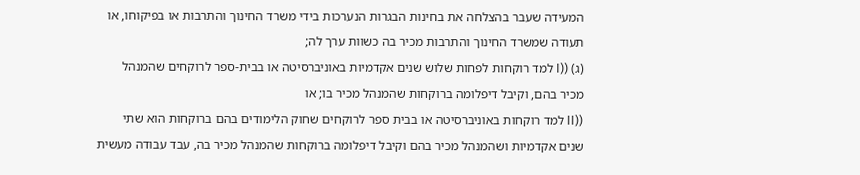המעידה שעבר בהצלחה את בחינות הבגרות הנערכות בידי משרד החינוך והתרבות או בפיקוחו, או תעודה שמשרד החינוך והתרבות מכיר בה כשוות ערך לה;
(ג) ((I למד רוקחות לפחות שלוש שנים אקדמיות באוניברסיטה או בבית-ספר לרוקחים שהמנהל מכיר בהם, וקיבל דיפלומה ברוקחות שהמנהל מכיר בו; או
((II למד רוקחות באוניברסיטה או בבית ספר לרוקחים שחוק הלימודים בהם ברוקחות הוא שתי שנים אקדמיות ושהמנהל מכיר בהם וקיבל דיפלומה ברוקחות שהמנהל מכיר בה, עבד עבודה מעשית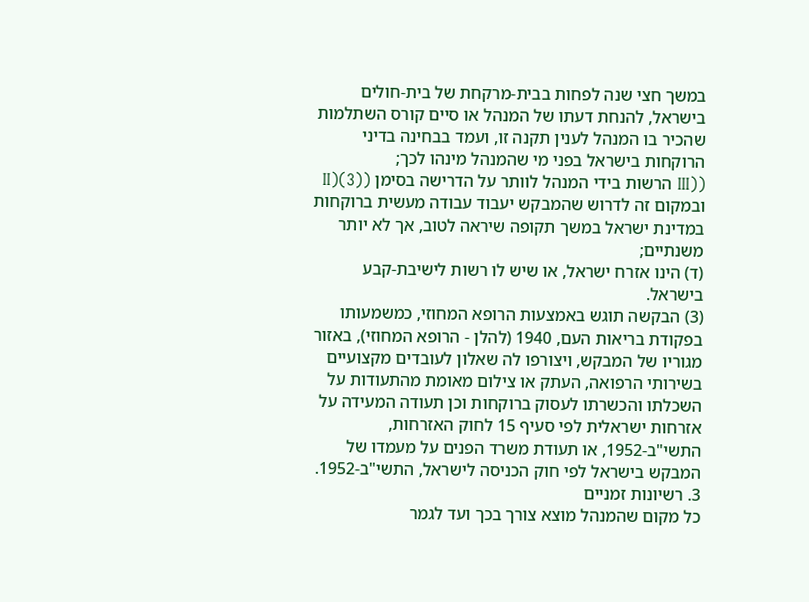במשך חצי שנה לפחות בבית-מרקחת של בית-חולים בישראל, להנחת דעתו של המנהל או סיים קורס השתלמות שהכיר בו המנהל לענין תקנה זו, ועמד בבחינה בדיני הרוקחות בישראל בפני מי שהמנהל מינהו לכך;
((III הרשות בידי המנהל לוותר על הדרישה בסימן ((3)(II ובמקום זה לדרוש שהמבקש יעבוד עבודה מעשית ברוקחות במדינת ישראל במשך תקופה שיראה לטוב, אך לא יותר משנתיים;
(ד) הינו אזרח ישראל, או שיש לו רשות לישיבת-קבע בישראל.
(3) הבקשה תוגש באמצעות הרופא המחוזי, כמשמעותו בפקודת בריאות העם, 1940 (להלן - הרופא המחוזי), באזור מגוריו של המבקש, ויצורפו לה שאלון לעובדים מקצועיים בשירותי הרפואה, העתק או צילום מאומת מהתעודות על השכלתו והכשרתו לעסוק ברוקחות וכן תעודה המעידה על אזרחות ישראלית לפי סעיף 15 לחוק האזרחות, התשי"ב-1952, או תעודת משרד הפנים על מעמדו של המבקש בישראל לפי חוק הכניסה לישראל, התשי"ב-1952.
3. רשיונות זמניים
כל מקום שהמנהל מוצא צורך בכך ועד לגמר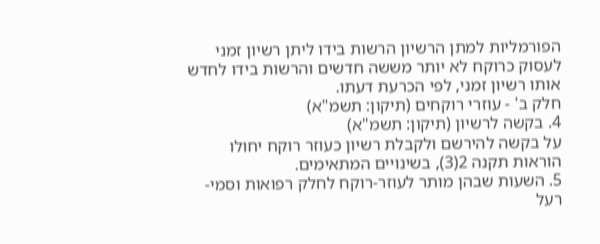הפורמליות למתן הרשיון הרשות בידו ליתן רשיון זמני לעסוק כרוקח לא יותר מששה חדשים והרשות בידו לחדש אותו רשיון זמני, לפי הכרעת דעתו.
חלק ב' - עוזרי רוקחים (תיקון: תשמ"א)
4. בקשה לרשיון (תיקון: תשמ"א)
על בקשה להירשם ולקבלת רשיון כעוזר רוקח יחולו הוראות תקנה 2(3), בשינויים המתאימים.
5. השעות שבהן מותר לעוזר-רוקח לחלק רפואות וסמי-רעל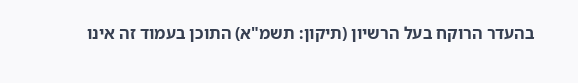בהעדר הרוקח בעל הרשיון (תיקון: תשמ"א) התוכן בעמוד זה אינו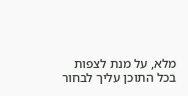מלא, על מנת לצפות בכל התוכן עליך לבחור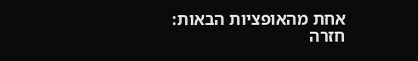אחת מהאופציות הבאות:
חזרה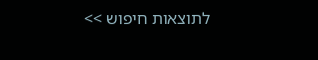לתוצאות חיפוש >>